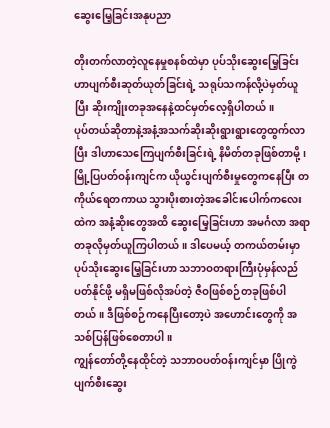ဆွေးမြေ့ခြင်းအနုပညာ

တိုးတက်လာတဲ့လူနေမှုစနစ်ထဲမှာ ပုပ်သိုးဆွေးမြေ့ခြင်းဟာပျက်စီးဆုတ်ယုတ်ခြင်းရဲ့ သရုပ်သကန်လို့ပဲမှတ်ယူပြီး ဆိုးကျိုးတခုအနေနဲ့ထင်မှတ်လေ့ရှိပါတယ်။
ပုပ်တယ်ဆိုတာနဲ့အနံ့အသက်ဆိုးဆိုးရွားရွားတွေထွက်လာပြီး ဒါဟာသေကြေပျက်စီးခြင်းရဲ့ နိမိတ်တခုဖြစ်တာမို့၊ မြို့ပြပတ်ဝန်းကျင်က ယိုယွင်းပျက်စီးမှုတွေကနေပြီး တကိုယ်ရေတကာယ သွားပိုးစားတဲ့အခေါင်းပေါက်ကလေးထဲက အနံ့ဆိုးတွေအထိ ဆွေးမြေ့ခြင်းဟာ အမင်္ဂလာ အရာတခုလိုမှတ်ယူကြပါတယ်။ ဒါပေမယ့် တကယ်တမ်းမှာ ပုပ်သိုးဆွေးမြေ့ခြင်းဟာ သဘာဝတရားကြီးပုံမှန်လည်ပတ်နိုင်ဖို့ မရှိမဖြစ်လိုအပ်တဲ့ ဇီဝဖြစ်စဉ်တခုဖြစ်ပါတယ်။ ဒီဖြစ်စဉ်ကနေပြီးတော့ပဲ အဟောင်းတွေကို အသစ်ပြန်ဖြစ်စေတာပါ။
ကျွန်တော်တို့နေထိုင်တဲ့ သဘာဝပတ်ဝန်းကျင်မှာ ပြိုကွဲပျက်စီးဆွေး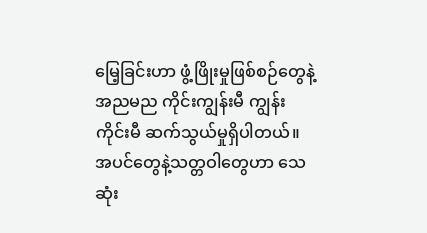မြေ့ခြင်းဟာ ဖွံ့ဖြိုးမှုဖြစ်စဉ်တွေနဲ့ အညမည ကိုင်းကျွန်းမီ ကျွန်းကိုင်းမီ ဆက်သွယ်မှုရှိပါတယ်။ အပင်တွေနဲ့သတ္တဝါတွေဟာ သေဆုံး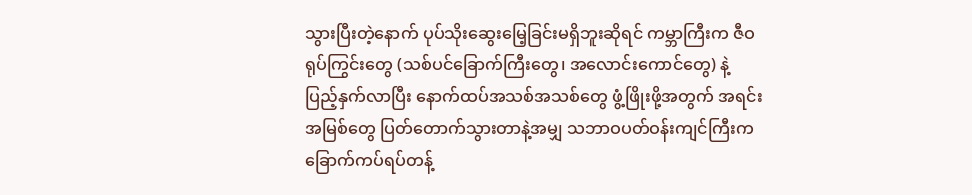သွားပြီးတဲ့နောက် ပုပ်သိုးဆွေးမြေ့ခြင်းမရှိဘူးဆိုရင် ကမ္ဘာကြီးက ဇီဝရုပ်ကြွင်းတွေ (သစ်ပင်ခြောက်ကြီးတွေ၊ အလောင်းကောင်တွေ) နဲ့ပြည့်နှက်လာပြီး နောက်ထပ်အသစ်အသစ်တွေ ဖွံ့ဖြိုးဖို့အတွက် အရင်းအမြစ်တွေ ပြတ်တောက်သွားတာနဲ့အမျှ သဘာဝပတ်ဝန်းကျင်ကြီးက ခြောက်ကပ်ရပ်တန့်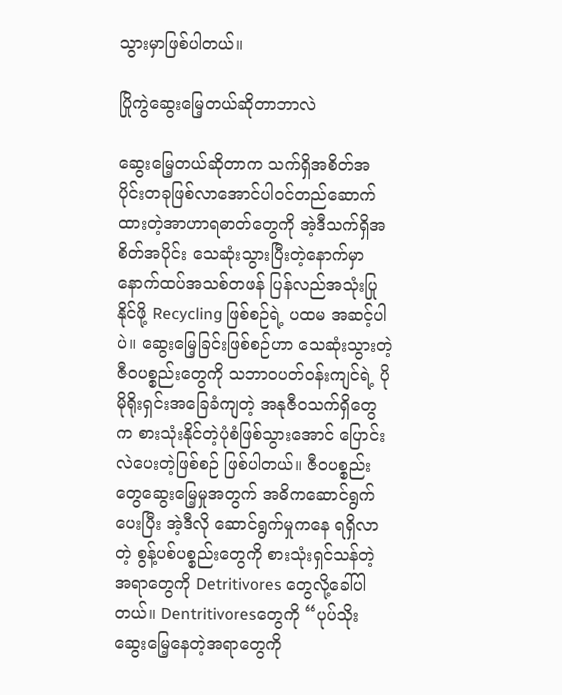သွားမှာဖြစ်ပါတယ်။

ပြိုကွဲဆွေးမြေ့တယ်ဆိုတာဘာလဲ

ဆွေးမြေ့တယ်ဆိုတာက သက်ရှိအစိတ်အပိုင်းတခုဖြစ်လာအောင်ပါဝင်တည်ဆောက်ထားတဲ့အာဟာရဓာတ်တွေကို အဲ့ဒီသက်ရှိအစိတ်အပိုင်း သေဆုံးသွားပြီးတဲ့နောက်မှာ နောက်ထပ်အသစ်တဖန် ပြန်လည်အသုံးပြုနိုင်ဖို့ Recycling ဖြစ်စဉ်ရဲ့ ပထမ အဆင့်ပါပဲ။ ဆွေးမြေ့ခြင်းဖြစ်စဉ်ဟာ သေဆုံးသွားတဲ့ ဇီဝပစ္စည်းတွေကို သဘာဝပတ်ဝန်းကျင်ရဲ့ ပိုမိုရိုးရှင်းအခြေခံကျတဲ့ အနုဇီဝသက်ရှိတွေက စားသုံးနိုင်တဲ့ပုံစံဖြစ်သွားအောင် ပြောင်းလဲပေးတဲ့ဖြစ်စဉ် ဖြစ်ပါတယ်။ ဇီဝပစ္စည်းတွေဆွေးမြေ့မှုအတွက် အဓိကဆောင်ရွက်ပေးပြီး အဲ့ဒီလို ဆောင်ရွက်မှုကနေ ရရှိလာတဲ့ စွန့်ပစ်ပစ္စည်းတွေကို စားသုံးရှင်သန်တဲ့ အရာတွေကို Detritivores တွေလို့ခေါ်ပါတယ်။ Dentritivoresတွေကို “ပုပ်သိုးဆွေးမြေ့နေတဲ့အရာတွေကို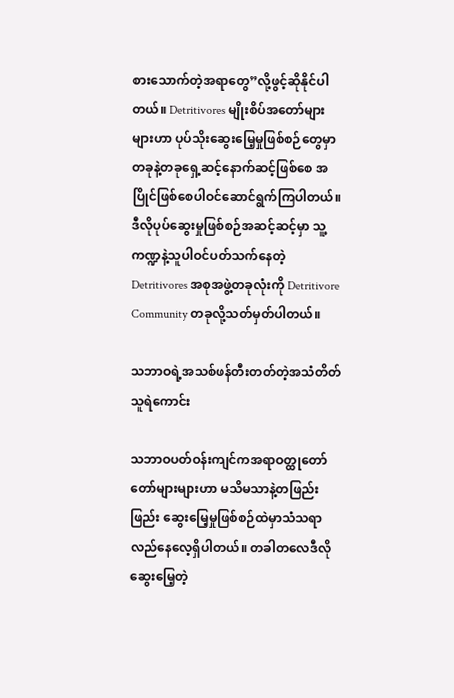စားသောက်တဲ့အရာတွေ”လို့ဖွင့်ဆိုနိုင်ပါတယ်။ Detritivores မျိုးစိပ်အတော်များများဟာ ပုပ်သိုးဆွေးမြေ့မှုဖြစ်စဉ်တွေမှာ တခုနဲ့တခုရှေ့ဆင့်နောက်ဆင့်ဖြစ်စေ အပြိုင်ဖြစ်စေပါဝင်ဆောင်ရွက်ကြပါတယ်။ ဒီလိုပုပ်ဆွေးမှုဖြစ်စဉ်အဆင့်ဆင့်မှာ သူ့ကဏ္ဍနဲ့သူပါဝင်ပတ်သက်နေတဲ့ Detritivores အစုအဖွဲ့တခုလုံးကို Detritivore Community တခုလို့သတ်မှတ်ပါတယ်။

သဘာဝရဲ့အသစ်ဖန်တီးတတ်တဲ့အသံတိတ်သူရဲကောင်း

သဘာဝပတ်ဝန်းကျင်ကအရာဝတ္ထုတော်တော်များများဟာ မသိမသာနဲ့တဖြည်းဖြည်း ဆွေးမြေ့မှုဖြစ်စဉ်ထဲမှာသံသရာလည်နေလေ့ရှိပါတယ်။ တခါတလေဒီလိုဆွေးမြေ့တဲ့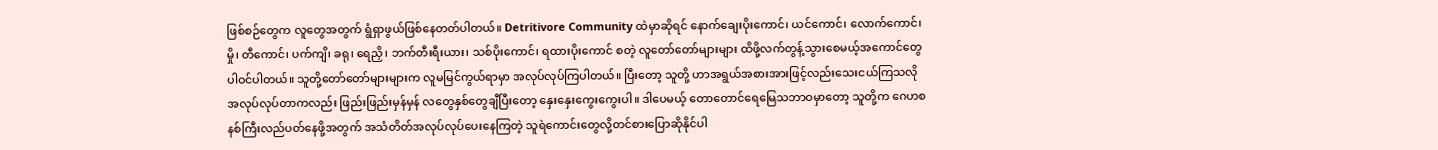ဖြစ်စဉ်တွေက လူတွေအတွက် ရွံရှာဖွယ်ဖြစ်နေတတ်ပါတယ်။ Detritivore Community ထဲမှာဆိုရင် နောက်ချေးပိုးကောင်၊ ယင်ကောင်၊ လောက်ကောင်၊ မှို၊ တီကောင်၊ ပက်ကျိ၊ ခရု၊ ရေညှိ၊ ဘက်တီးရီးယား၊ သစ်ပိုးကောင်၊ ရထားပိုးကောင် စတဲ့ လူတော်တော်များများ ထိဖို့လက်တွန့်သွားစေမယ့်အကောင်တွေပါဝင်ပါတယ်။ သူတို့တော်တော်များများက လူမမြင်ကွယ်ရာမှာ အလုပ်လုပ်ကြပါတယ်။ ပြီးတော့ သူတို့ ဟာအရွယ်အစားအားဖြင့်လည်းသေးငယ်ကြသလို အလုပ်လုပ်တာကလည်း ဖြည်းဖြည်းမှန်မှန် လတွေနှစ်တွေချီပြီးတော့ နှေးနှေးကွေးကွေးပါ။ ဒါပေမယ့် တောတောင်ရေမြေသဘာဝမှာတော့ သူတို့က ဂေဟစနစ်ကြီးလည်ပတ်နေဖို့အတွက် အသံတိတ်အလုပ်လုပ်ပေးနေကြတဲ့ သူရဲကောင်းတွေလို့တင်စားပြောဆိုနိုင်ပါ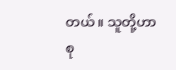တယ်။ သူတို့ဟာစု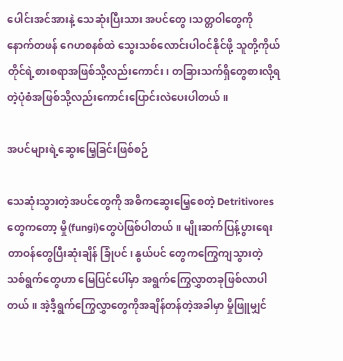ပေါင်းအင်အားနဲ့ သေဆုံးပြီးသား အပင်တွေ၊သတ္တဝါတွေကို နောက်တဖန် ဂေဟစနစ်ထဲ သွေးသစ်လောင်းပါဝင်နိုင်ဖို့ သူတို့ကိုယ်တိုင်ရဲ့စားစရာအဖြစ်သို့လည်းကောင်း၊ တခြားသက်ရှိတွေစားလို့ရတဲ့ပုံစံအဖြစ်သို့လည်းကောင်းပြောင်းလဲပေးပါတယ်။

အပင်များရဲ့ဆွေးမြေ့ခြင်းဖြစ်စဉ်

သေဆုံးသွားတဲ့အပင်တွေကို အဓိကဆွေးမြေ့စေတဲ့ Detritivores တွေကတော့ မှို(fungi)တွေပဲဖြစ်ပါတယ်။ မျိုးဆက်ပြန့်ပွားရေးတာဝန်တွေပြီးဆုံးချိန် ခြုံပင်၊ နွယ်ပင် တွေကကြွေကျသွားတဲ့ သစ်ရွက်တွေဟာ မြေပြင်ပေါ်မှာ အရွက်ကြွေလွှာတခုဖြစ်လာပါတယ်။ အဲ့ဒီ့ရွက်ကြွေလွှာတွေကိုအချိန်တန်တဲ့အခါမှာ မှိုဖြူမျှင်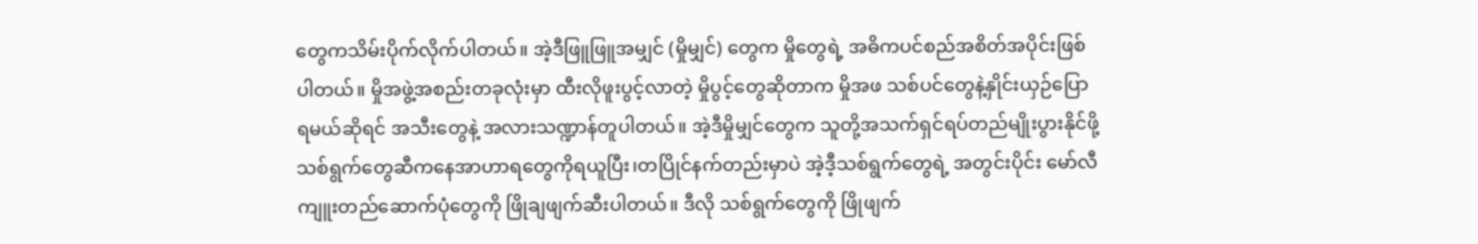တွေကသိမ်းပိုက်လိုက်ပါတယ်။ အဲ့ဒီဖြူဖြူအမျှင် (မှိုမျှင်) တွေက မှိုတွေရဲ့ အဓိကပင်စည်အစိတ်အပိုင်းဖြစ်ပါတယ်။ မှိုအဖွဲ့အစည်းတခုလုံးမှာ ထီးလိုဖူးပွင့်လာတဲ့ မှိုပွင့်တွေဆိုတာက မှိုအဖ သစ်ပင်တွေနဲ့နှိုင်းယှဉ်ပြောရမယ်ဆိုရင် အသီးတွေနဲ့ အလားသဏ္ဍာန်တူပါတယ်။ အဲ့ဒီမှိုမျှင်တွေက သူတို့အသက်ရှင်ရပ်တည်မျိုးပွားနိုင်ဖို့ သစ်ရွက်တွေဆီကနေအာဟာရတွေကိုရယူပြီး၊တပြိုင်နက်တည်းမှာပဲ အဲ့ဒီ့သစ်ရွက်တွေရဲ့ အတွင်းပိုင်း မော်လီကျူးတည်ဆောက်ပုံတွေကို ဖြိုချဖျက်ဆီးပါတယ်။ ဒီလို သစ်ရွက်တွေကို ဖြိုဖျက်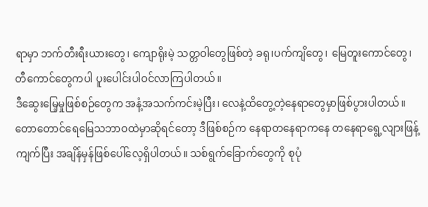ရာမှာ ဘက်တီးရီးယားတွေ၊ ကျောရိုးမဲ့ သတ္တဝါတွေဖြစ်တဲ့ ခရု၊ပက်ကျိတွေ၊ မြေတူးကောင်တွေ၊ တီကောင်တွေကပါ ပူးပေါင်းပါဝင်လာကြပါတယ်။
ဒီဆွေးမြေ့မှုဖြစ်စဉ်တွေက အနံ့အသက်ကင်းမဲ့ပြီး၊ လေနဲ့ထိတွေ့တဲ့နေရာတွေမှာဖြစ်ပွားပါတယ်။ တောတောင်ရေမြေသဘာဝထဲမှာဆိုရင်တော့ ဒီဖြစ်စဉ်က နေရာတနေရာကနေ တနေရာရွေ့လျားဖြန့်ကျက်ပြီး အချိန်မှန်ဖြစ်ပေါ်လေ့ရှိပါတယ်။ သစ်ရွက်ခြောက်တွေကို စုပုံ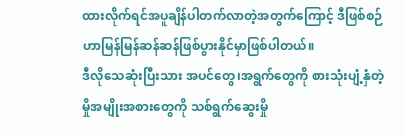ထားလိုက်ရင်အပူချိန်ပါတက်လာတဲ့အတွက်ကြောင့် ဒီဖြစ်စဉ်ဟာမြန်မြန်ဆန်ဆန်ဖြစ်ပွားနိုင်မှာဖြစ်ပါတယ်။
ဒီလိုသေဆုံးပြီးသား အပင်တွေ၊အရွက်တွေကို စားသုံးပျံ့နှံတဲ့ မှိုအမျိုးအစားတွေကို သစ်ရွက်ဆွေးမှို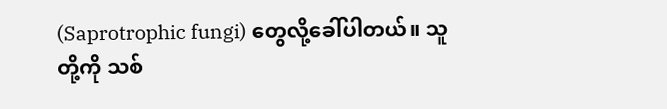(Saprotrophic fungi) တွေလို့ခေါ်ပါတယ်။ သူတို့ကို သစ်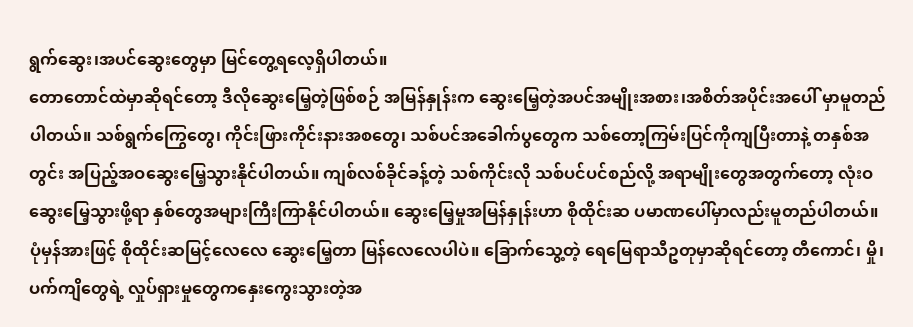ရွက်ဆွေး၊အပင်ဆွေးတွေမှာ မြင်တွေ့ရလေ့ရှိပါတယ်။
တောတောင်ထဲမှာဆိုရင်တော့ ဒီလိုဆွေးမြေ့တဲ့ဖြစ်စဉ် အမြန်နှုန်းက ဆွေးမြေ့တဲ့အပင်အမျိုးအစား၊အစိတ်အပိုင်းအပေါ် မှာမူတည်ပါတယ်။ သစ်ရွက်ကြွေတွေ၊ ကိုင်းဖြားကိုင်းနားအစတွေ၊ သစ်ပင်အခေါက်ပွတွေက သစ်တော့ကြမ်းပြင်ကိုကျပြီးတာနဲ့ တနှစ်အတွင်း အပြည့်အဝဆွေးမြေ့သွားနိုင်ပါတယ်။ ကျစ်လစ်ခိုင်ခန့်တဲ့ သစ်ကိုင်းလို သစ်ပင်ပင်စည်လို့ အရာမျိုးတွေအတွက်တော့ လုံးဝဆွေးမြေ့သွားဖို့ရာ နှစ်တွေအများကြီးကြာနိုင်ပါတယ်။ ဆွေးမြေ့မှုအမြန်နှုန်းဟာ စိုထိုင်းဆ ပမာဏပေါ်မှာလည်းမူတည်ပါတယ်။ ပုံမှန်အားဖြင့် စိုထိုင်းဆမြင့်လေလေ ဆွေးမြေ့တာ မြန်လေလေပါပဲ။ ခြောက်သွေ့တဲ့ ရေမြေရာသီဥတုမှာဆိုရင်တော့ တီကောင်၊ မှို၊ ပက်ကျိတွေရဲ့ လှုပ်ရှားမှုတွေကနှေးကွေးသွားတဲ့အ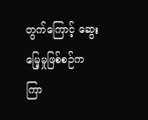တွက်ကြောင့် ဆွေးမြေ့မှုဖြစ်စဉ်က ကြာ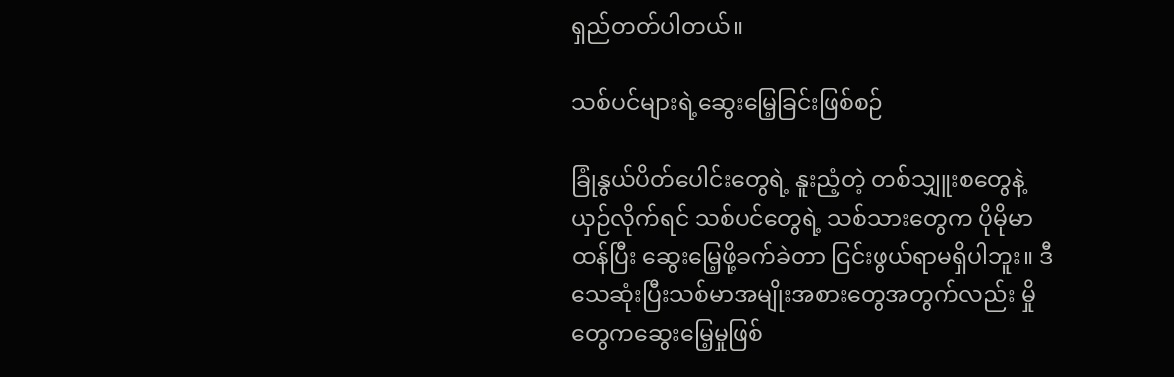ရှည်တတ်ပါတယ်။

သစ်ပင်များရဲ့ဆွေးမြေ့ခြင်းဖြစ်စဉ်

ခြုံနွယ်ပိတ်ပေါင်းတွေရဲ့ နူးညံ့တဲ့ တစ်သျှူးစတွေနဲ့ ယှဉ်လိုက်ရင် သစ်ပင်တွေရဲ့ သစ်သားတွေက ပိုမိုမာထန်ပြီး ဆွေးမြေ့ဖို့ခက်ခဲတာ ငြင်းဖွယ်ရာမရှိပါဘူး။ ဒီသေဆုံးပြီးသစ်မာအမျိုးအစားတွေအတွက်လည်း မှိုတွေကဆွေးမြေ့မှုဖြစ်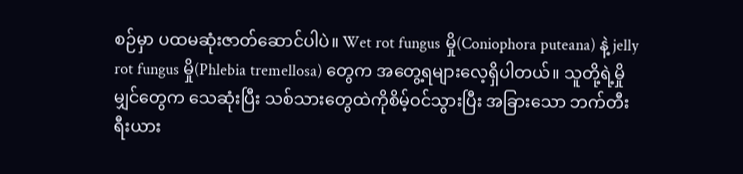စဉ်မှာ ပထမဆုံးဇာတ်ဆောင်ပါပဲ။ Wet rot fungus မှို(Coniophora puteana) နဲ့ jelly rot fungus မှို(Phlebia tremellosa) တွေက အတွေ့ရများလေ့ရှိပါတယ်။ သူတို့ရဲ့မှိုမျှင်တွေက သေဆုံးပြီး သစ်သားတွေထဲကိုစိမ့်ဝင်သွားပြီး အခြားသော ဘက်တီးရီးယား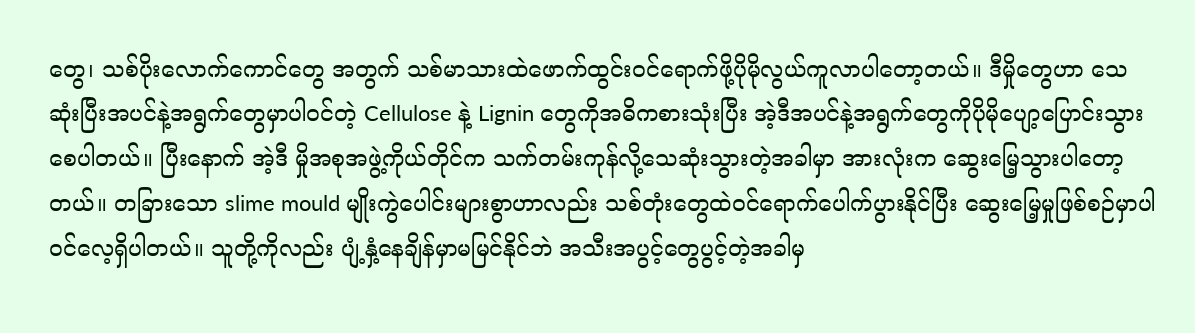တွေ၊ သစ်ပိုးလောက်ကောင်တွေ အတွက် သစ်မာသားထဲဖောက်ထွင်းဝင်ရောက်ဖို့ပိုမိုလွယ်ကူလာပါတော့တယ်။ ဒီမှိုတွေဟာ သေဆုံးပြီးအပင်နဲ့အရွက်တွေမှာပါဝင်တဲ့ Cellulose နဲ့ Lignin တွေကိုအဓိကစားသုံးပြီး အဲ့ဒီအပင်နဲ့အရွက်တွေကိုပိုမိုပျော့ပြောင်းသွားစေပါတယ်။ ပြီးနောက် အဲ့ဒီ မှိုအစုအဖွဲ့ကိုယ်တိုင်က သက်တမ်းကုန်လို့သေဆုံးသွားတဲ့အခါမှာ အားလုံးက ဆွေးမြေ့သွားပါတော့တယ်။ တခြားသော slime mould မျိုးကွဲပေါင်းများစွာဟာလည်း သစ်တုံးတွေထဲဝင်ရောက်ပေါက်ပွားနိုင်ပြီး ဆွေးမြေ့မှုဖြစ်စဉ်မှာပါဝင်လေ့ရှိပါတယ်။ သူတို့ကိုလည်း ပျံ့နှံ့နေချိန်မှာမမြင်နိုင်ဘဲ အသီးအပွင့်တွေပွင့်တဲ့အခါမှ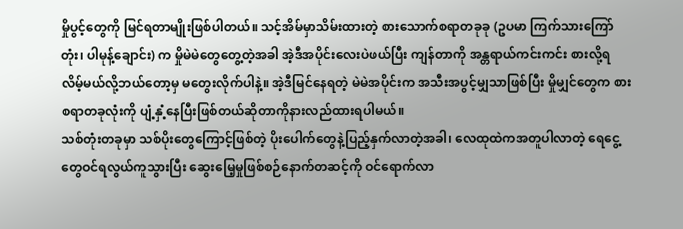မှိုပွင့်တွေကို မြင်ရတာမျိုးဖြစ်ပါတယ်။ သင့်အိမ်မှာသိမ်းထားတဲ့ စားသောက်စရာတခုခု (ဥပမာ ကြက်သားကြော်တုံး၊ ပါမုန့်ချောင်း) က မှိုမဲမဲတွေတွေ့တဲ့အခါ အဲ့ဒီအပိုင်းလေးပဲဖယ်ပြီး ကျန်တာကို အန္တရာယ်ကင်းကင်း စားလို့ရလိမ့်မယ်လို့ဘယ်တော့မှ မတွေးလိုက်ပါနဲ့။ အဲ့ဒီမြင်နေရတဲ့ မဲမဲအပိုင်းက အသီးအပွင့်မျှသာဖြစ်ပြီး မှိုမျှင်တွေက စားစရာတခုလုံးကို ပျံ့နှံ့နေပြီးဖြစ်တယ်ဆိုတာကိုနားလည်ထားရပါမယ်။
သစ်တုံးတခုမှာ သစ်ပိုးတွေကြောင့်ဖြစ်တဲ့ ပိုးပေါက်တွေနဲ့ပြည့်နှက်လာတဲ့အခါ၊ လေထုထဲကအတူပါလာတဲ့ ရေငွေ့တွေဝင်ရလွယ်ကူသွားပြီး ဆွေးမြေ့မှုဖြစ်စဉ်နောက်တဆင့်ကို ဝင်ရောက်လာ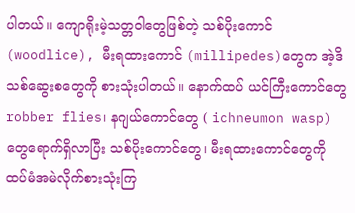ပါတယ်။ ကျောရိုးမဲ့သတ္တဝါတွေဖြစ်တဲ့ သစ်ပိုးကောင် (woodlice), မီးရထားကောင် (millipedes)တွေက အဲ့ဒိသစ်ဆွေးစတွေကို စားသုံးပါတယ်။ နောက်ထပ် ယင်ကြီးကောင်တွေ robber flies၊ နဂျယ်ကောင်တွေ ( ichneumon wasp) တွေရောက်ရှိလာပြီး သစ်ပိုးကောင်တွေ၊ မီးရထားကောင်တွေကို ထပ်မံအမဲလိုက်စားသုံးကြ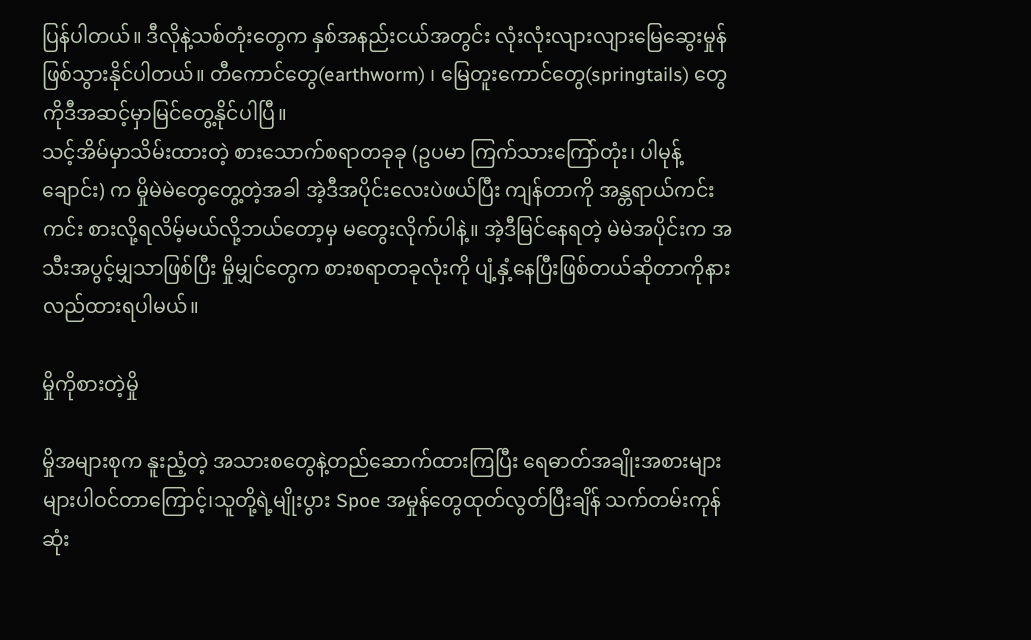ပြန်ပါတယ်။ ဒီလိုနဲ့သစ်တုံးတွေက နှစ်အနည်းငယ်အတွင်း လုံးလုံးလျားလျားမြေဆွေးမှုန်ဖြစ်သွားနိုင်ပါတယ်။ တီကောင်တွေ(earthworm) ၊ မြေတူးကောင်တွေ(springtails) တွေကိုဒီအဆင့်မှာမြင်တွေ့နိုင်ပါပြီ။
သင့်အိမ်မှာသိမ်းထားတဲ့ စားသောက်စရာတခုခု (ဥပမာ ကြက်သားကြော်တုံး၊ ပါမုန့်ချောင်း) က မှိုမဲမဲတွေတွေ့တဲ့အခါ အဲ့ဒီအပိုင်းလေးပဲဖယ်ပြီး ကျန်တာကို အန္တရာယ်ကင်းကင်း စားလို့ရလိမ့်မယ်လို့ဘယ်တော့မှ မတွေးလိုက်ပါနဲ့။ အဲ့ဒီမြင်နေရတဲ့ မဲမဲအပိုင်းက အသီးအပွင့်မျှသာဖြစ်ပြီး မှိုမျှင်တွေက စားစရာတခုလုံးကို ပျံ့နှံ့နေပြီးဖြစ်တယ်ဆိုတာကိုနားလည်ထားရပါမယ်။

မှိုကိုစားတဲ့မှို

မှိုအများစုက နူးညံ့တဲ့ အသားစတွေနဲ့တည်ဆောက်ထားကြပြီး ရေဓာတ်အချိုးအစားများများပါဝင်တာကြောင့်၊သူတို့ရဲ့မျိုးပွား Spoe အမှုန်တွေထုတ်လွတ်ပြီးချိန် သက်တမ်းကုန်ဆုံး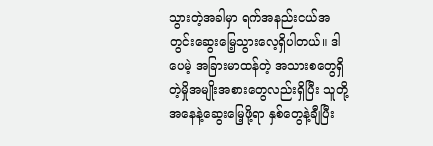သွားတဲ့အခါမှာ ရက်အနည်းငယ်အတွင်းဆွေးမြေ့သွားလေ့ရှိပါတယ်။ ဒါပေမဲ့ အခြားမာထန်တဲ့ အသားစတွေရှိတဲ့မှိုအမျိုးအစားတွေလည်းရှိပြီး သူတို့အနေနဲ့ဆွေးမြေ့ဖို့ရာ နှစ်တွေနဲ့ချီပြီး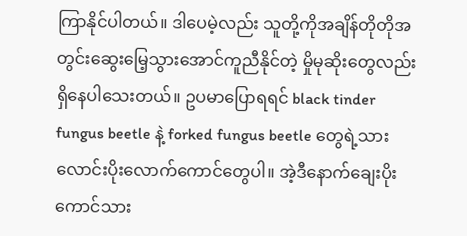ကြာနိုင်ပါတယ်။ ဒါပေမဲ့လည်း သူတို့ကိုအချိန်တိုတိုအတွင်းဆွေးမြေ့သွားအောင်ကူညီနိုင်တဲ့ မှိုမုဆိုးတွေလည်းရှိနေပါသေးတယ်။ ဥပမာပြောရရင် black tinder fungus beetle နဲ့ forked fungus beetle တွေရဲ့သားလောင်းပိုးလောက်ကောင်တွေပါ။ အဲ့ဒီနောက်ချေးပိုးကောင်သား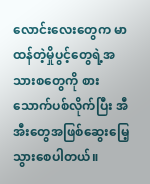လောင်းလေးတွေက မာထန်တဲ့မှိုပွင့်တွေရဲ့အသားစတွေကို စားသောက်ပစ်လိုက်ပြီး အီအီးတွေအဖြစ်ဆွေးမြေ့သွားစေပါတယ်။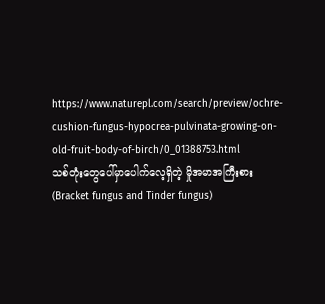https://www.naturepl.com/search/preview/ochre-cushion-fungus-hypocrea-pulvinata-growing-on-old-fruit-body-of-birch/0_01388753.html
သစ်တုံးတွေပေါ်မှာပေါက်လေ့ရှိတဲ့ မှိုအမာအကြီးစား (Bracket fungus and Tinder fungus)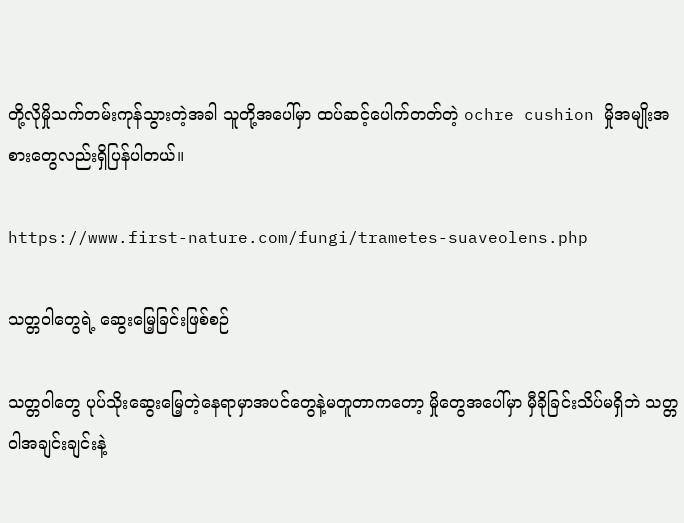တို့လိုမှိုသက်တမ်းကုန်သွားတဲ့အခါ သူတို့အပေါ်မှာ ထပ်ဆင့်ပေါက်တတ်တဲ့ ochre cushion မှိုအမျိုးအစားတွေလည်းရှိပြန်ပါတယ်။

https://www.first-nature.com/fungi/trametes-suaveolens.php

သတ္တဝါတွေရဲ့ ဆွေးမြေ့ခြင်းဖြစ်စဉ်

သတ္တဝါတွေ ပုပ်သိုးဆွေးမြေ့တဲ့နေရာမှာအပင်တွေနဲ့မတူတာကတော့ မှိုတွေအပေါ်မှာ မှီခိုခြင်းသိပ်မရှိဘဲ သတ္တဝါအချင်းချင်းနဲ့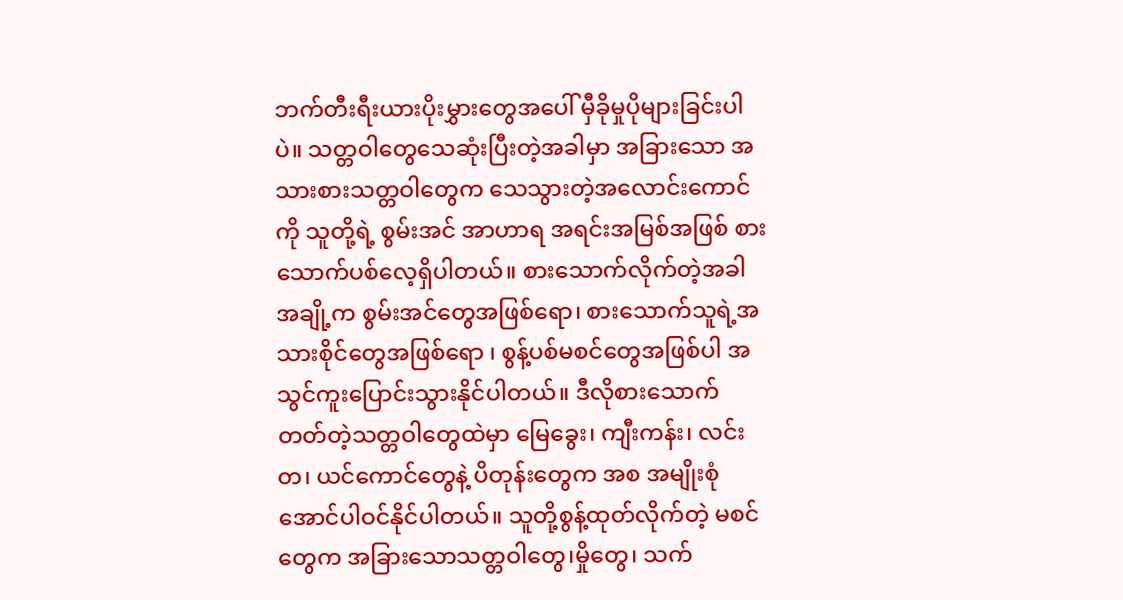ဘက်တီးရီးယားပိုးမွှားတွေအပေါ် မှီခိုမှုပိုများခြင်းပါပဲ။ သတ္တဝါတွေသေဆုံးပြီးတဲ့အခါမှာ အခြားသော အသားစားသတ္တဝါတွေက သေသွားတဲ့အလောင်းကောင်ကို သူတို့ရဲ့ စွမ်းအင် အာဟာရ အရင်းအမြစ်အဖြစ် စားသောက်ပစ်လေ့ရှိပါတယ်။ စားသောက်လိုက်တဲ့အခါ အချို့က စွမ်းအင်တွေအဖြစ်ရော၊ စားသောက်သူရဲ့အသားစိုင်တွေအဖြစ်ရော ၊ စွန့်ပစ်မစင်တွေအဖြစ်ပါ အသွင်ကူးပြောင်းသွားနိုင်ပါတယ်။ ဒီလိုစားသောက်တတ်တဲ့သတ္တဝါတွေထဲမှာ မြေခွေး၊ ကျီးကန်း၊ လင်းတ၊ ယင်ကောင်တွေနဲ့ ပိတုန်းတွေက အစ အမျိုးစုံအောင်ပါဝင်နိုင်ပါတယ်။ သူတို့စွန့်ထုတ်လိုက်တဲ့ မစင်တွေက အခြားသောသတ္တဝါတွေ၊မှိုတွေ၊ သက်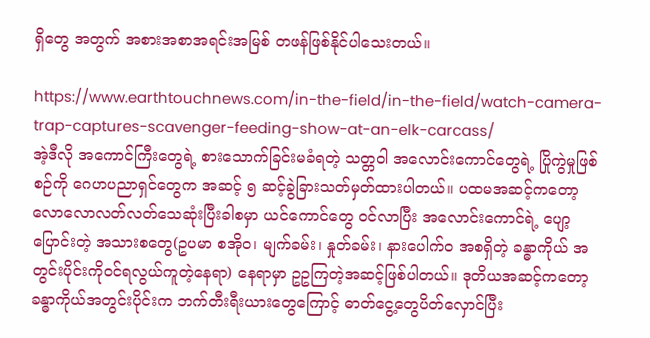ရှိတွေ အတွက် အစားအစာအရင်းအမြစ် တဖန်ဖြစ်နိုင်ပါသေးတယ်။

https://www.earthtouchnews.com/in-the-field/in-the-field/watch-camera-trap-captures-scavenger-feeding-show-at-an-elk-carcass/
အဲ့ဒီလို အကောင်ကြီးတွေရဲ့ စားသောက်ခြင်းမခံရတဲ့ သတ္တဝါ အလောင်းကောင်တွေရဲ့ ပြိုကွဲမှုဖြစ်စဉ်ကို ဂေဟပညာရှင်တွေက အဆင့် ၅ ဆင့်ခွဲခြားသတ်မှတ်ထားပါတယ်။ ပထမအဆင့်ကတော့ လောလောလတ်လတ်သေဆုံးပြီးခါစမှာ ယင်ကောင်တွေ ဝင်လာပြီး အလောင်းကောင်ရဲ့ ပျော့ပြောင်းတဲ့ အသားစတွေ(ဥပမာ စအိုဝ၊ မျက်ခမ်း၊ နှုတ်ခမ်း၊ နားပေါက်ဝ အစရှိတဲ့ ခန္ဓာကိုယ် အတွင်းပိုင်းကိုဝင်ရလွယ်ကူတဲ့နေရာ) နေရာမှာ ဥဥကြတဲ့အဆင့်ဖြစ်ပါတယ်။ ဒုတိယအဆင့်ကတော့ ခန္ဓာကိုယ်အတွင်းပိုင်းက ဘက်တီးရီးယားတွေကြောင့် ဓာတ်ငွေ့တွေပိတ်လှောင်ပြီး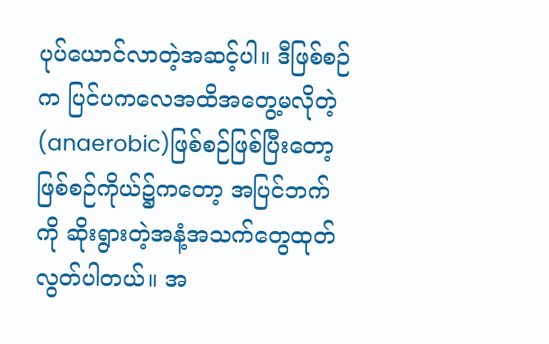ပုပ်ယောင်လာတဲ့အဆင့်ပါ။ ဒီဖြစ်စဉ်က ပြင်ပကလေအထိအတွေ့မလိုတဲ့ (anaerobic)ဖြစ်စဉ်ဖြစ်ပြီးတော့ ဖြစ်စဉ်ကိုယ်၌ကတော့ အပြင်ဘက်ကို ဆိုးရွားတဲ့အနံ့အသက်တွေထုတ်လွတ်ပါတယ်။ အ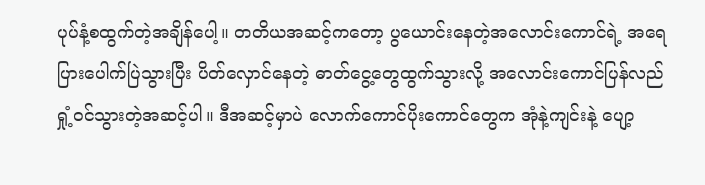ပုပ်နံ့စထွက်တဲ့အချိန်ပေါ့။ တတိယအဆင့်ကတော့ ပွယောင်းနေတဲ့အလောင်းကောင်ရဲ့ အရေပြားပေါက်ပြဲသွားပြီး ပိတ်လှောင်နေတဲ့ ဓာတ်ငွေ့တွေထွက်သွားလို့ အလောင်းကောင်ပြန်လည် ရှုံ့ဝင်သွားတဲ့အဆင့်ပါ။ ဒီအဆင့်မှာပဲ လောက်ကောင်ပိုးကောင်တွေက အုံနဲ့ကျင်းနဲ့ ပျော့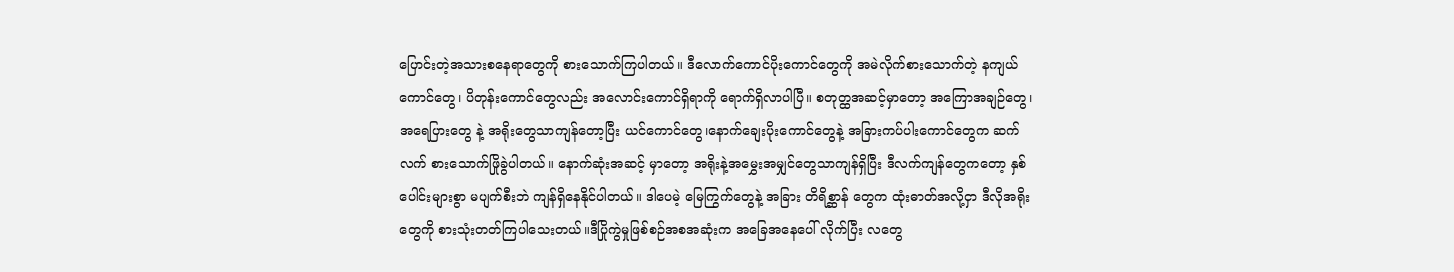ပြောင်းတဲ့အသားစနေရာတွေကို စားသောက်ကြပါတယ်။ ဒီလောက်ကောင်ပိုးကောင်တွေကို အမဲလိုက်စားသောက်တဲ့ နကျယ်ကောင်တွေ၊ ပိတုန်းကောင်တွေလည်း အလောင်းကောင်ရှိရာကို ရောက်ရှိလာပါပြီ။ စတုတ္ထအဆင့်မှာတော့ အကြောအချဉ်တွေ၊ အရေပြားတွေ နဲ့ အရိုးတွေသာကျန်တော့ပြီး ယင်ကောင်တွေ၊နောက်ချေးပိုးကောင်တွေနဲ့ အခြားကပ်ပါးကောင်တွေက ဆက်လက် စားသောက်ဖြိုခွဲပါတယ်။ နောက်ဆုံးအဆင့် မှာတော့ အရိုးနဲ့အမွှေးအမျှင်တွေသာကျန်ရှိပြီး ဒီလက်ကျန်တွေကတော့ နှစ်ပေါင်းများစွာ မပျက်စီးဘဲ ကျန်ရှိနေနိုင်ပါတယ်။ ဒါပေမဲ့ မြေကြွက်တွေနဲ့ အခြား တိရိစ္ဆာန် တွေက ထုံးဓာတ်အလို့ငှာ ဒီလိုအရိုးတွေကို စားသုံးတတ်ကြပါသေးတယ်။ဒီပြိုကွဲမှုဖြစ်စဉ်အစအဆုံးက အခြေအနေပေါ် လိုက်ပြီး လတွေ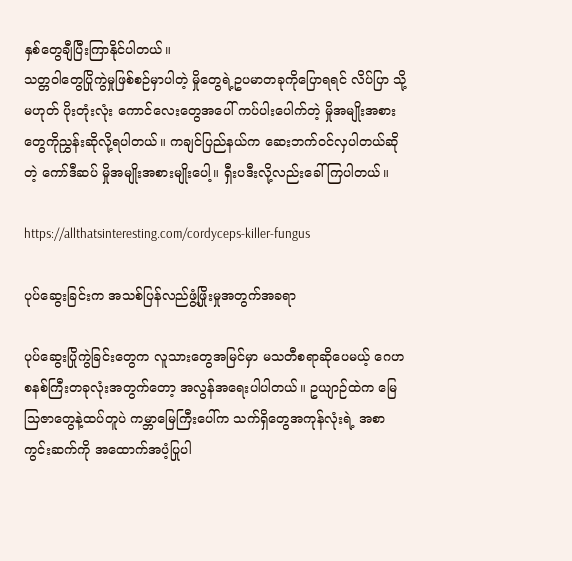နှစ်တွေချီပြီးကြာနိုင်ပါတယ်။
သတ္တဝါတွေပြိုကွဲမှုဖြစ်စဉ်မှာပါတဲ့ မှိုတွေရဲ့ဥပမာတခုကိုပြောရရင် လိပ်ပြာ သို့မဟုတ် ပိုးတုံးလုံး ကောင်လေးတွေအပေါ် ကပ်ပါးပေါက်တဲ့ မှိုအမျိုးအစားတွေကိုညွှန်းဆိုလို့ရပါတယ်။ ကချင်ပြည်နယ်က ဆေးဘက်ဝင်လှပါတယ်ဆိုတဲ့ ကော်ဒီဆပ် မှိုအမျိုးအစားမျိုးပေါ့။ ရှီးပဒီးလို့လည်းခေါ်ကြပါတယ်။

https://allthatsinteresting.com/cordyceps-killer-fungus

ပုပ်ဆွေးခြင်းက အသစ်ပြန်လည်ဖွံ့ဖြိုးမှုအတွက်အခရာ

ပုပ်ဆွေးပြိုကွဲခြင်းတွေက လူသားတွေအမြင်မှာ မသတီစရာဆိုပေမယ့် ဂေဟစနစ်ကြီးတခုလုံးအတွက်တော့ အလွန်အရေးပါပါတယ်။ ဥယျာဉ်ထဲက မြေသြဇာတွေနဲ့ထပ်တူပဲ ကမ္ဘာမြေကြီးပေါ်က သက်ရှိတွေအကုန်လုံးရဲ့ အစာကွင်းဆက်ကို အထောက်အပံ့ပြုပါ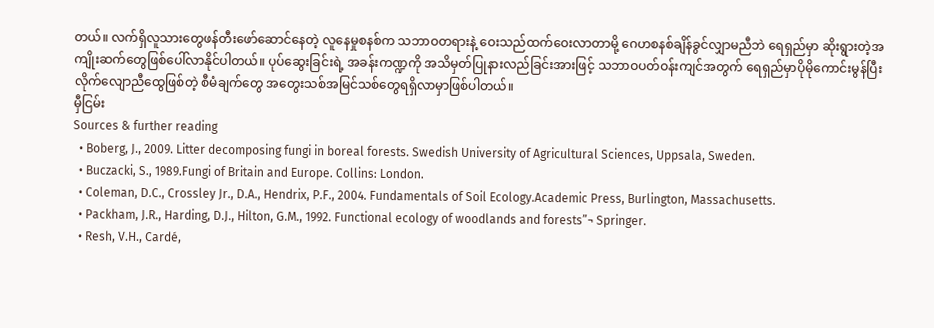တယ်။ လက်ရှိလူသားတွေဖန်တီးဖော်ဆောင်နေတဲ့ လူနေမှုစနစ်က သဘာဝတရားနဲ့ ဝေးသည်ထက်ဝေးလာတာမို့ ဂေဟစနစ်ချိန်ခွင်လျှာမညီဘဲ ရေရှည်မှာ ဆိုးရွားတဲ့အကျိုးဆက်တွေဖြစ်ပေါ်လာနိုင်ပါတယ်။ ပုပ်ဆွေးခြင်းရဲ့ အခန်းကဏ္ဍကို အသိမှတ်ပြုနားလည်ခြင်းအားဖြင့် သဘာဝပတ်ဝန်းကျင်အတွက် ရေရှည်မှာပိုမိုကောင်းမွန်ပြီး လိုက်လျောညီထွေဖြစ်တဲ့ စီမံချက်တွေ အတွေးသစ်အမြင်သစ်တွေရရှိလာမှာဖြစ်ပါတယ်။
မှီငြမ်း
Sources & further reading
  • Boberg, J., 2009. Litter decomposing fungi in boreal forests. Swedish University of Agricultural Sciences, Uppsala, Sweden.
  • Buczacki, S., 1989.Fungi of Britain and Europe. Collins: London.
  • Coleman, D.C., Crossley Jr., D.A., Hendrix, P.F., 2004. Fundamentals of Soil Ecology.Academic Press, Burlington, Massachusetts.
  • Packham, J.R., Harding, D.J., Hilton, G.M., 1992. Functional ecology of woodlands and forests”¬ Springer.
  • Resh, V.H., Cardé,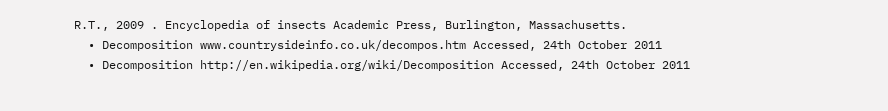R.T., 2009 . Encyclopedia of insects Academic Press, Burlington, Massachusetts.
  • Decomposition www.countrysideinfo.co.uk/decompos.htm Accessed, 24th October 2011
  • Decomposition http://en.wikipedia.org/wiki/Decomposition Accessed, 24th October 2011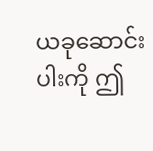ယခုဆောင်းပါးကို ဤ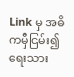Link မှ အဓိကမှီငြမ်း၍ ရေးသား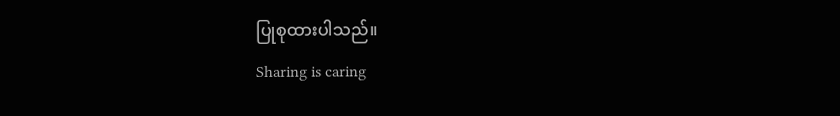ပြုစုထားပါသည်။
Sharing is caring